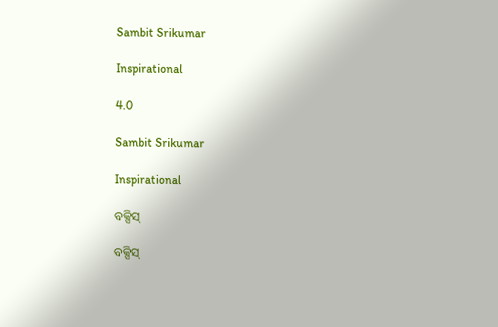Sambit Srikumar

Inspirational

4.0

Sambit Srikumar

Inspirational

ବକ୍ସିସ୍

ବକ୍ସିସ୍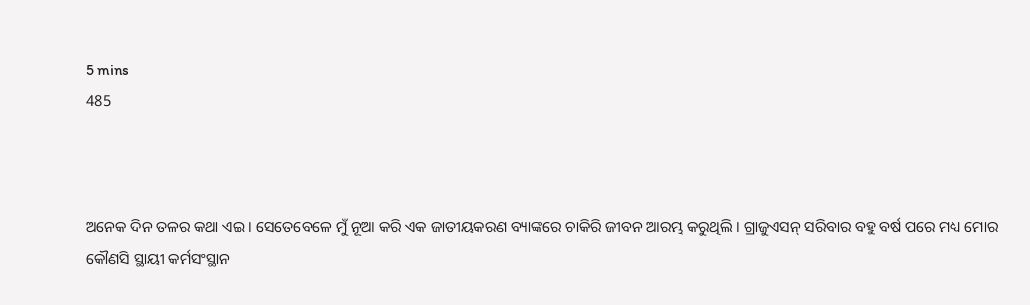5 mins
485



ଅନେକ ଦିନ ତଳର କଥା ଏଇ । ସେତେବେଳେ ମୁଁ ନୂଆ କରି ଏକ ଜାତୀୟକରଣ ବ୍ୟାଙ୍କରେ ଚାକିରି ଜୀବନ ଆରମ୍ଭ କରୁଥିଲି । ଗ୍ରାଜୁଏସନ୍ ସରିବାର ବହୁ ବର୍ଷ ପରେ ମଧ୍ୟ ମୋର କୌଣସି ସ୍ଥାୟୀ କର୍ମସଂସ୍ଥାନ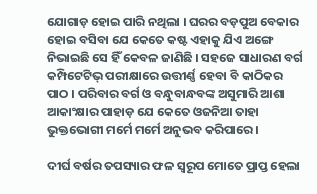ଯୋଗାଡ଼ ହୋଇ ପାରି ନଥିଲା । ଘରର ବଡ଼ପୁଅ ବେକାର ହୋଇ ବସିବା ଯେ କେତେ କଷ୍ଟ ଏହାକୁ ଯିଏ ଅଙ୍ଗେ ନିଭାଇଛି ସେ ହିଁ କେବଳ ଜାଣିଛି । ସହଜେ ସାଧାରଣ ବର୍ଗ କମ୍ପିଟେଟିଭ୍ ପରୀକ୍ଷାରେ ଉତ୍ତୀର୍ଣ୍ଣ ହେବା ବି କାଠିକର ପାଠ । ପରିବାର ବର୍ଗ ଓ ବନ୍ଧୁବାନ୍ଧବଙ୍କ ଅସୁମାରି ଆଶା ଆକାଂକ୍ଷାର ପାହାଡ଼ ଯେ କେତେ ଓଜନିଆ ତାହା ଭୁକ୍ତଭୋଗୀ ମର୍ମେ ମର୍ମେ ଅନୁଭବ କରିପାରେ ।

ଦୀର୍ଘ ବର୍ଷର ତପସ୍ୟାର ଫଳ ସ୍ୱରୂପ ମୋତେ ପ୍ରାପ୍ତ ହେଲା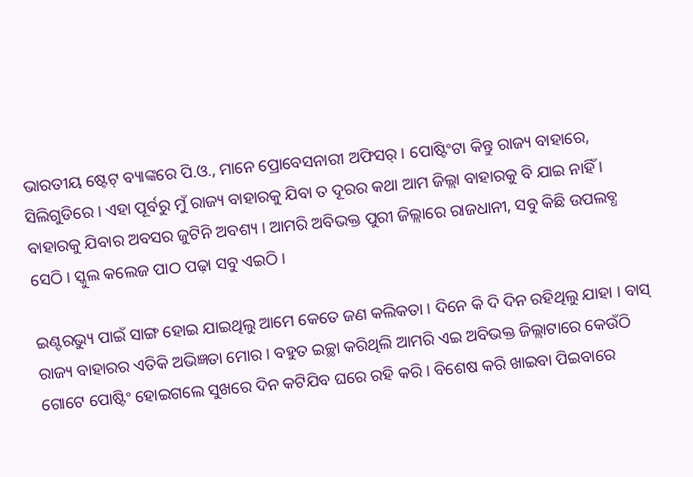ଭାରତୀୟ ଷ୍ଟେଟ୍ ବ୍ୟାଙ୍କରେ ପି.ଓ., ମାନେ ପ୍ରୋବେସନାରୀ ଅଫିସର୍ । ପୋଷ୍ଟିଂଟା କିନ୍ତୁ ରାଜ୍ୟ ବାହାରେ, ସିଲିଗୁଡିରେ । ଏହା ପୂର୍ବରୁ ମୁଁ ରାଜ୍ୟ ବାହାରକୁ ଯିବା ତ ଦୂରର କଥା ଆମ ଜିଲ୍ଲା ବାହାରକୁ ବି ଯାଇ ନାହିଁ । ବାହାରକୁ ଯିବାର ଅବସର ଜୁଟିନି ଅବଶ୍ୟ । ଆମରି ଅବିଭକ୍ତ ପୁରୀ ଜିଲ୍ଲାରେ ରାଜଧାନୀ, ସବୁ କିଛି ଉପଲବ୍ଧ ସେଠି । ସ୍କୁଲ କଲେଜ ପାଠ ପଢ଼ା ସବୁ ଏଇଠି ।

ଇଣ୍ଟରଭ୍ୟୁ ପାଇଁ ସାଙ୍ଗ ହୋଇ ଯାଇଥିଲୁ ଆମେ କେତେ ଜଣ କଲିକତା । ଦିନେ କି ଦି ଦିନ ରହିଥିଲୁ ଯାହା । ବାସ୍ ରାଜ୍ୟ ବାହାରର ଏତିକି ଅଭିଜ୍ଞତା ମୋର । ବହୁତ ଇଚ୍ଛା କରିଥିଲି ଆମରି ଏଇ ଅବିଭକ୍ତ ଜିଲ୍ଲାଟାରେ କେଉଁଠି ଗୋଟେ ପୋଷ୍ଟିଂ ହୋଇଗଲେ ସୁଖରେ ଦିନ କଟିଯିବ ଘରେ ରହି କରି । ବିଶେଷ କରି ଖାଇବା ପିଇବାରେ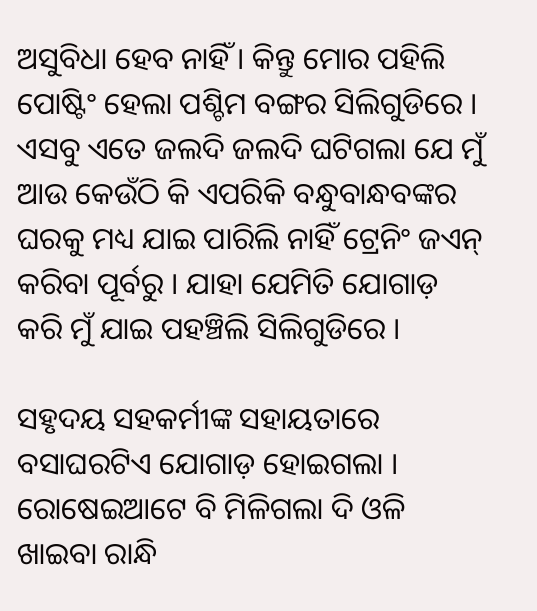ଅସୁବିଧା ହେବ ନାହିଁ । କିନ୍ତୁ ମୋର ପହିଲି ପୋଷ୍ଟିଂ ହେଲା ପଶ୍ଚିମ ବଙ୍ଗର ସିଲିଗୁଡିରେ । ଏସବୁ ଏତେ ଜଲଦି ଜଲଦି ଘଟିଗଲା ଯେ ମୁଁ ଆଉ କେଉଁଠି କି ଏପରିକି ବନ୍ଧୁବାନ୍ଧବଙ୍କର ଘରକୁ ମଧ୍ୟ ଯାଇ ପାରିଲି ନାହିଁ ଟ୍ରେନିଂ ଜଏନ୍ କରିବା ପୂର୍ବରୁ । ଯାହା ଯେମିତି ଯୋଗାଡ଼ କରି ମୁଁ ଯାଇ ପହଞ୍ଚିଲି ସିଲିଗୁଡିରେ ।

ସହୃଦୟ ସହକର୍ମୀଙ୍କ ସହାୟତାରେ ବସାଘରଟିଏ ଯୋଗାଡ଼ ହୋଇଗଲା । ରୋଷେଇଆଟେ ବି ମିଳିଗଲା ଦି ଓଳି ଖାଇବା ରାନ୍ଧି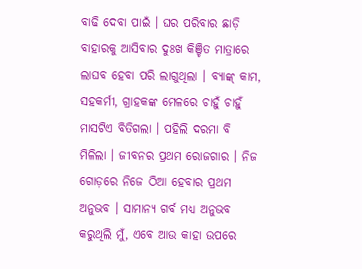ବାଢି ଦେବା ପାଇଁ । ଘର ପରିବାର ଛାଡ଼ି ବାହାରକୁ ଆସିବାର ଦୁଃଖ କିଞ୍ଚିତ ମାତ୍ରାରେ ଲାଘବ ହେବା ପରି ଲାଗୁଥିଲା । ବ୍ୟାଙ୍କ୍ କାମ, ସହକର୍ମୀ, ଗ୍ରାହକଙ୍କ ମେଳରେ ଚାହୁଁ ଚାହୁଁ ମାସଟିଏ ବିତିଗଲା । ପହିଲି ଦରମା ବି ମିଳିଲା । ଜୀବନର ପ୍ରଥମ ରୋଜଗାର । ନିଜ ଗୋଡ଼ରେ ନିଜେ ଠିଆ ହେବାର ପ୍ରଥମ ଅନୁଭବ । ସାମାନ୍ୟ ଗର୍ବ ମଧ୍ୟ ଅନୁଭବ କରୁଥିଲି ମୁଁ, ଏବେ ଆଉ କାହା ଉପରେ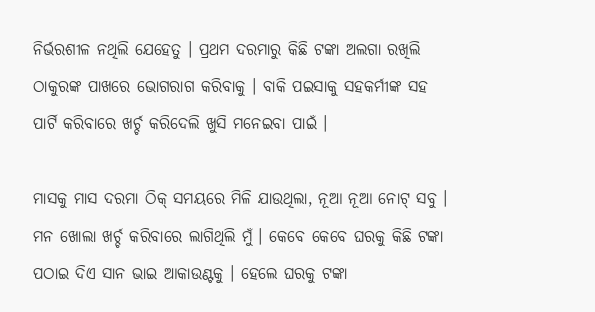ନିର୍ଭରଶୀଳ ନଥିଲି ଯେହେତୁ । ପ୍ରଥମ ଦରମାରୁ କିଛି ଟଙ୍କା ଅଲଗା ରଖିଲି ଠାକୁରଙ୍କ ପାଖରେ ଭୋଗରାଗ କରିବାକୁ । ବାକି ପଇସାକୁ ସହକର୍ମୀଙ୍କ ସହ ପାର୍ଟି କରିବାରେ ଖର୍ଚ୍ଚ କରିଦେଲି ଖୁସି ମନେଇବା ପାଇଁ ।

ମାସକୁ ମାସ ଦରମା ଠିକ୍ ସମୟରେ ମିଳି ଯାଉଥିଲା, ନୂଆ ନୂଆ ନୋଟ୍ ସବୁ । ମନ ଖୋଲା ଖର୍ଚ୍ଚ କରିବାରେ ଲାଗିଥିଲି ମୁଁ । କେବେ କେବେ ଘରକୁ କିଛି ଟଙ୍କା ପଠାଇ ଦିଏ ସାନ ଭାଇ ଆକାଉଣ୍ଟକୁ । ହେଲେ ଘରକୁ ଟଙ୍କା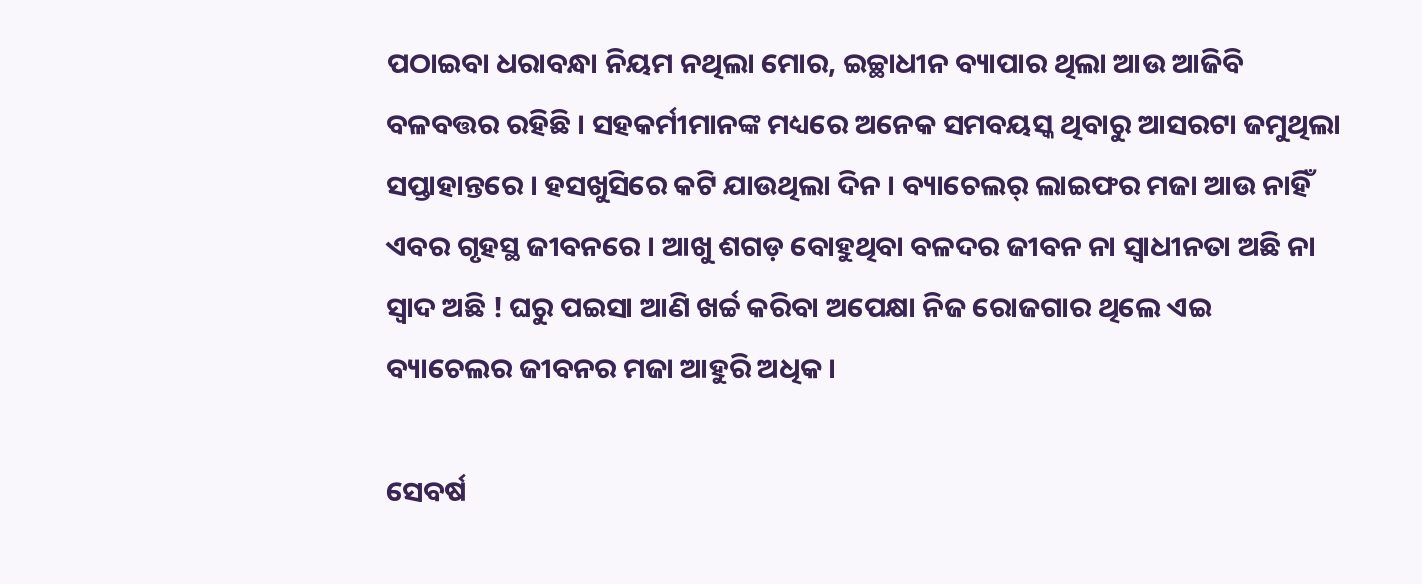ପଠାଇବା ଧରାବନ୍ଧା ନିୟମ ନଥିଲା ମୋର, ଇଚ୍ଛାଧୀନ ବ୍ୟାପାର ଥିଲା ଆଉ ଆଜିବି ବଳବତ୍ତର ରହିଛି । ସହକର୍ମୀମାନଙ୍କ ମଧ୍ୟରେ ଅନେକ ସମବୟସ୍କ ଥିବାରୁ ଆସରଟା ଜମୁଥିଲା ସପ୍ତାହାନ୍ତରେ । ହସଖୁସିରେ କଟି ଯାଉଥିଲା ଦିନ । ବ୍ୟାଚେଲର୍ ଲାଇଫର ମଜା ଆଉ ନାହିଁ ଏବର ଗୃହସ୍ଥ ଜୀବନରେ । ଆଖୁ ଶଗଡ଼ ବୋହୁଥିବା ବଳଦର ଜୀବନ ନା ସ୍ଵାଧୀନତା ଅଛି ନା ସ୍ଵାଦ ଅଛି ! ଘରୁ ପଇସା ଆଣି ଖର୍ଚ୍ଚ କରିବା ଅପେକ୍ଷା ନିଜ ରୋଜଗାର ଥିଲେ ଏଇ ବ୍ୟାଚେଲର ଜୀବନର ମଜା ଆହୁରି ଅଧିକ ।

ସେବର୍ଷ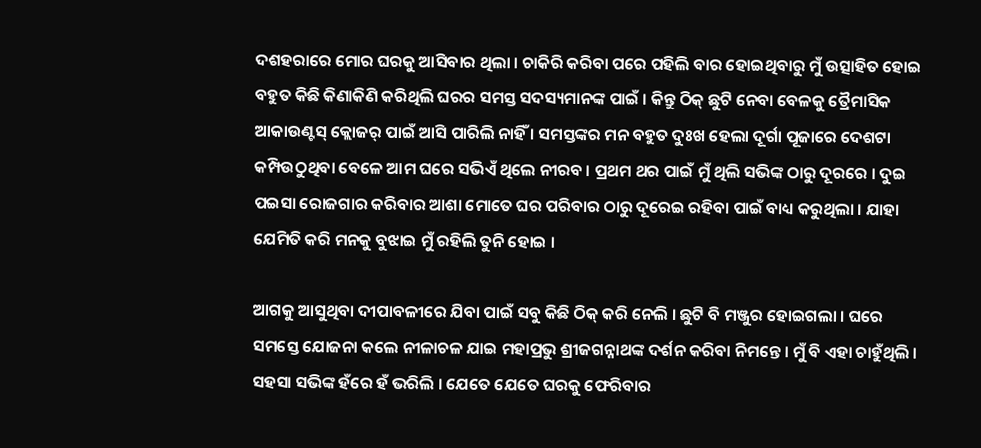ଦଶହରାରେ ମୋର ଘରକୁ ଆସିବାର ଥିଲା । ଚାକିରି କରିବା ପରେ ପହିଲି ବାର ହୋଇଥିବାରୁ ମୁଁ ଉତ୍ସାହିତ ହୋଇ ବହୁତ କିଛି କିଣାକିଣି କରିଥିଲି ଘରର ସମସ୍ତ ସଦସ୍ୟମାନଙ୍କ ପାଇଁ । କିନ୍ତୁ ଠିକ୍ ଛୁଟି ନେବା ବେଳକୁ ତ୍ରୈମାସିକ ଆକାଉଣ୍ଟସ୍ କ୍ଲୋଜର୍ ପାଇଁ ଆସି ପାରିଲି ନାହିଁ । ସମସ୍ତଙ୍କର ମନ ବହୁତ ଦୁଃଖ ହେଲା ଦୂର୍ଗା ପୂଜାରେ ଦେଶଟା କମ୍ପିଉଠୁଥିବା ବେଳେ ଆମ ଘରେ ସଭିଏଁ ଥିଲେ ନୀରବ । ପ୍ରଥମ ଥର ପାଇଁ ମୁଁ ଥିଲି ସଭିଙ୍କ ଠାରୁ ଦୂରରେ । ଦୁଇ ପଇସା ରୋଜଗାର କରିବାର ଆଶା ମୋତେ ଘର ପରିବାର ଠାରୁ ଦୂରେଇ ରହିବା ପାଇଁ ବାଧ୍ୟ କରୁଥିଲା । ଯାହା ଯେମିତି କରି ମନକୁ ବୁଝାଇ ମୁଁ ରହିଲି ତୁନି ହୋଇ ।

ଆଗକୁ ଆସୁଥିବା ଦୀପାବଳୀରେ ଯିବା ପାଇଁ ସବୁ କିଛି ଠିକ୍ କରି ନେଲି । ଛୁଟି ବି ମଞ୍ଜୁର ହୋଇଗଲା । ଘରେ ସମସ୍ତେ ଯୋଜନା କଲେ ନୀଳାଚଳ ଯାଇ ମହାପ୍ରଭୁ ଶ୍ରୀଜଗନ୍ନାଥଙ୍କ ଦର୍ଶନ କରିବା ନିମନ୍ତେ । ମୁଁ ବି ଏହା ଚାହୁଁଥିଲି । ସହସା ସଭିଙ୍କ ହଁରେ ହଁ ଭରିଲି । ଯେତେ ଯେତେ ଘରକୁ ଫେରିବାର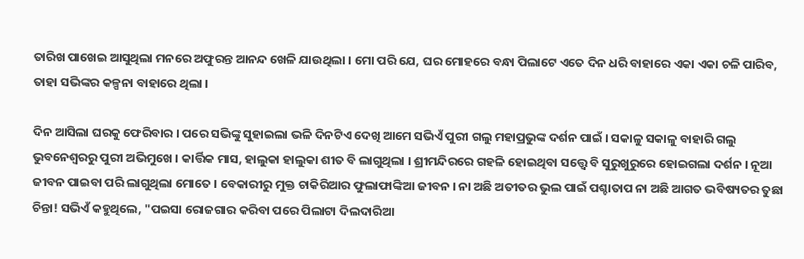ତାରିଖ ପାଖେଇ ଆସୁଥିଲା ମନରେ ଅଫୁରନ୍ତ ଆନନ୍ଦ ଖେଳି ଯାଉଥିଲା । ମୋ ପରି ଯେ, ଘର ମୋହରେ ବନ୍ଧା ପିଲାଟେ ଏତେ ଦିନ ଧରି ବାହାରେ ଏକା ଏକା ଚଳି ପାରିବ, ତାହା ସଭିଙ୍କର କଳ୍ପନା ବାହାରେ ଥିଲା ।

ଦିନ ଆସିଲା ଘରକୁ ଫେରିବାର । ପରେ ସଭିଙ୍କୁ ସୁହାଇଲା ଭଳି ଦିନଟିଏ ଦେଖି ଆମେ ସଭିଏଁ ପୁରୀ ଗଲୁ ମହାପ୍ରଭୁଙ୍କ ଦର୍ଶନ ପାଇଁ । ସକାଳୁ ସକାଳୁ ବାହାରି ଗଲୁ ଭୁବନେଶ୍ୱରରୁ ପୁରୀ ଅଭିମୁଖେ । କାର୍ତ୍ତିକ ମାସ, ହାଲୁକା ହାଲୁକା ଶୀତ ବି ଲାଗୁଥିଲା । ଶ୍ରୀମନ୍ଦିରରେ ଗହଳି ହୋଇଥିବା ସତ୍ତ୍ବେ ବି ସୁରୁଖୁରୁରେ ହୋଇଗଲା ଦର୍ଶନ । ନୂଆ ଜୀବନ ପାଇବା ପରି ଲାଗୁଥିଲା ମୋତେ । ବେକାରୀରୁ ମୁକ୍ତ ଚାକିରିଆର ଫୁଲାଫାଙ୍କିଆ ଜୀବନ । ନା ଅଛି ଅତୀତର ଭୁଲ ପାଇଁ ପଶ୍ଚାତାପ ନା ଅଛି ଆଗତ ଭବିଷ୍ୟତର ତୁଛା ଚିନ୍ତା! ସଭିଏଁ କହୁଥିଲେ, "ପଇସା ରୋଜଗାର କରିବା ପରେ ପିଲାଟା ଦିଲଦାରିଆ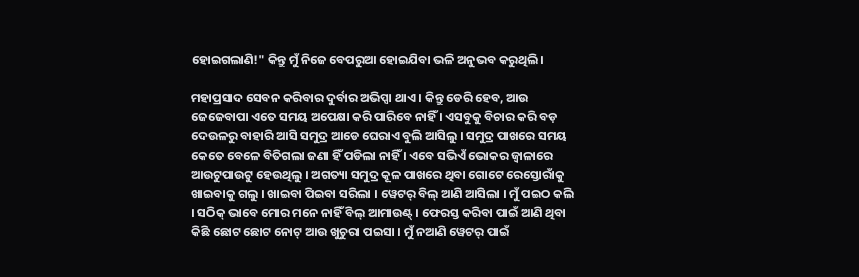ହୋଇଗଲାଣି!" କିନ୍ତୁ ମୁଁ ନିଜେ ବେପରୁଆ ହୋଇଯିବା ଭଳି ଅନୁଭବ କରୁଥିଲି ।

ମହାପ୍ରସାଦ ସେବନ କରିବାର ଦୁର୍ବାର ଅଭିପ୍ସା ଥାଏ । କିନ୍ତୁ ଡେରି ହେବ, ଆଉ ଜେଜେବାପା ଏତେ ସମୟ ଅପେକ୍ଷା କରି ପାରିବେ ନାହିଁ । ଏସବୁକୁ ବିଚାର କରି ବଡ଼ ଦେଉଳରୁ ବାହାରି ଆସି ସମୁଦ୍ର ଆଡେ ଘେରାଏ ବୁଲି ଆସିଲୁ । ସମୁଦ୍ର ପାଖରେ ସମୟ କେତେ ବେଳେ ବିତିଗଲା ଜଣା ହିଁ ପଡିଲା ନାହିଁ । ଏବେ ସଭିଏଁ ଭୋକର ଜ୍ୱାଳାରେ ଆଉଟୁପାଉଟୁ ହେଉଥିଲୁ । ଅଗତ୍ୟା ସମୁଦ୍ର କୂଳ ପାଖରେ ଥିବା ଗୋଟେ ରେସ୍ତୋରାଁକୁ ଖାଇବାକୁ ଗଲୁ । ଖାଇବା ପିଇବା ସରିଲା । ୱେଟର୍ ବିଲ୍ ଆଣି ଆସିଲା । ମୁଁ ପଇଠ କଲି । ସଠିକ୍ ଭାବେ ମୋର ମନେ ନାହିଁ ବିଲ୍ ଆମାଉଣ୍ଟ୍ । ଫେରସ୍ତ କରିବା ପାଇଁ ଆଣି ଥିବା କିଛି ଛୋଟ ଛୋଟ ନୋଟ୍ ଆଉ ଖୁଚୁରା ପଇସା । ମୁଁ ନଆଣି ୱେଟର୍ ପାଇଁ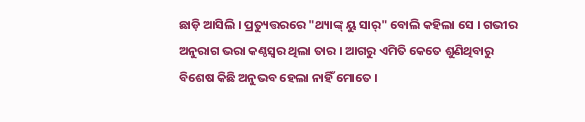ଛାଡ଼ି ଆସିଲି । ପ୍ରତ୍ୟୁତ୍ତରରେ "ଥ୍ୟାଙ୍କ୍ ୟୁ ସାର୍" ବୋଲି କହିଲା ସେ । ଗଭୀର ଅନୁରାଗ ଭରା କଣ୍ଠସ୍ୱର ଥିଲା ତାର । ଆଗରୁ ଏମିତି କେତେ ଶୁଣିଥିବାରୁ ବିଶେଷ କିଛି ଅନୁଭବ ହେଲା ନାହିଁ ମୋତେ ।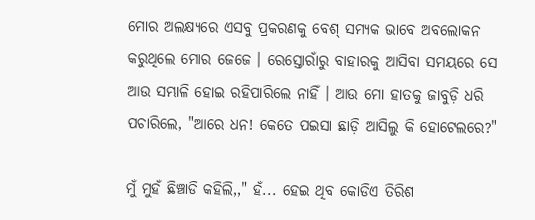ମୋର ଅଲକ୍ଷ୍ୟରେ ଏସବୁ ପ୍ରକରଣକୁ ବେଶ୍ ସମ୍ୟକ ଭାବେ ଅବଲୋକନ କରୁଥିଲେ ମୋର ଜେଜେ । ରେସ୍ତୋରାଁରୁ ବାହାରକୁ ଆସିବା ସମୟରେ ସେ ଆଉ ସମ୍ଭାଳି ହୋଇ ରହିପାରିଲେ ନାହିଁ । ଆଉ ମୋ ହାତକୁ ଜାବୁଡ଼ି ଧରି ପଚାରିଲେ, "ଆରେ ଧନ! କେତେ ପଇସା ଛାଡ଼ି ଆସିଲୁ କି ହୋଟେଲରେ?"

ମୁଁ ମୁହଁ ଛିଞ୍ଚାଡି କହିଲି,," ହଁ... ହେଇ ଥିବ କୋଡିଏ ତିରିଶ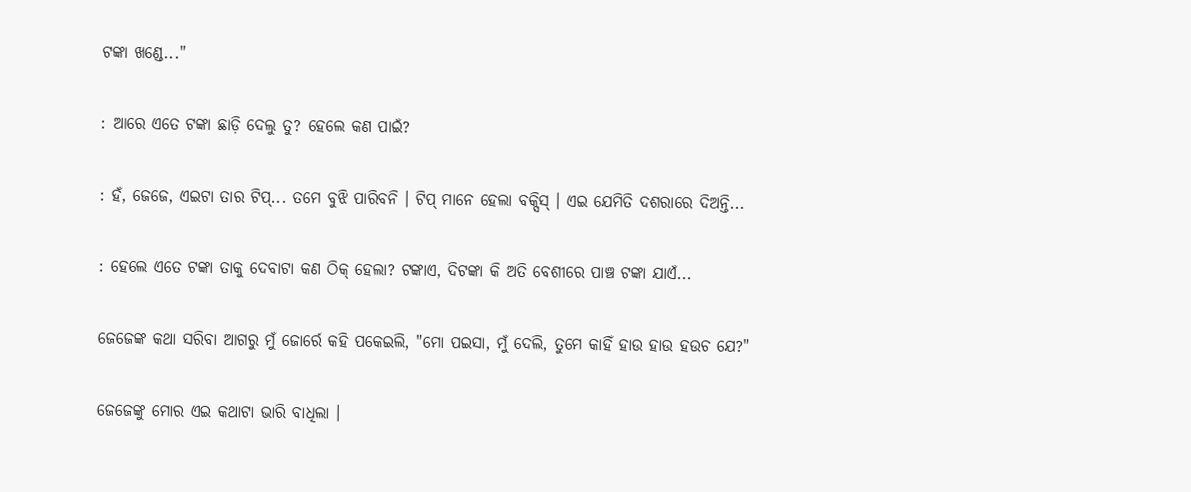ଟଙ୍କା ଖଣ୍ଡେ..."

: ଆରେ ଏତେ ଟଙ୍କା ଛାଡ଼ି ଦେଲୁ ତୁ? ହେଲେ କଣ ପାଇଁ?

: ହଁ, ଜେଜେ, ଏଇଟା ତାର ଟିପ୍... ତମେ ବୁଝି ପାରିବନି । ଟିପ୍ ମାନେ ହେଲା ବକ୍ସିସ୍ । ଏଇ ଯେମିତି ଦଶରାରେ ଦିଅନ୍ତି...

: ହେଲେ ଏତେ ଟଙ୍କା ତାକୁ ଦେବାଟା କଣ ଠିକ୍ ହେଲା? ଟଙ୍କାଏ, ଦିଟଙ୍କା କି ଅତି ବେଶୀରେ ପାଞ୍ଚ ଟଙ୍କା ଯାଏଁ...

ଜେଜେଙ୍କ କଥା ସରିବା ଆଗରୁ ମୁଁ ଜୋର୍ରେ କହି ପକେଇଲି, "ମୋ ପଇସା, ମୁଁ ଦେଲି, ତୁମେ କାହିଁ ହାଉ ହାଉ ହଉଚ ଯେ?"

ଜେଜେଙ୍କୁ ମୋର ଏଇ କଥାଟା ଭାରି ବାଧିଲା ।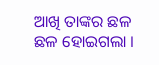ଆଖି ତାଙ୍କର ଛଳ ଛଳ ହୋଇଗଲା ।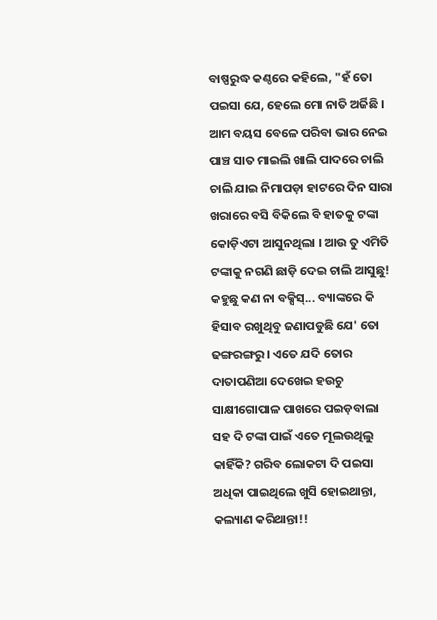ବାଷ୍ପରୁଦ୍ଧ କଣ୍ଠରେ କହିଲେ, "ହଁ ତୋ ପଇସା ଯେ, ହେଲେ ମୋ ନାତି ଅର୍ଜିଛି । ଆମ ବୟସ ବେଳେ ପରିବା ଭାର ନେଇ ପାଞ୍ଚ ସାତ ମାଇଲି ଖାଲି ପାଦରେ ଚାଲି ଚାଲି ଯାଇ ନିମାପଡ଼ା ହାଟରେ ଦିନ ସାରା ଖରାରେ ବସି ବିକିଲେ ବି ହାତକୁ ଟଙ୍କା କୋଡ଼ିଏଟା ଆସୁନଥିଲା । ଆଉ ତୁ ଏମିତି ଟଙ୍କାକୁ ନଗଣି ଛାଡ଼ି ଦେଇ ଚାଲି ଆସୁଛୁ! କହୁଛୁ କଣ ନା ବକ୍ସିସ୍... ବ୍ୟାଙ୍କରେ କି ହିସାବ ରଖୁଥିବୁ ଜଣାପଡୁଛି ଯେ' ତୋ ଢଙ୍ଗରଙ୍ଗରୁ । ଏତେ ଯଦି ତୋର ଦାତାପଣିଆ ଦେଖେଇ ହଉଚୁ ସାକ୍ଷୀଗୋପାଳ ପାଖରେ ପଇଡ଼ବାଲା ସହ ଦି ଟଙ୍କା ପାଇଁ ଏତେ ମୂଲଉଥିଲୁ କାହିଁକି? ଗରିବ ଲୋକଟା ଦି ପଇସା ଅଧିକା ପାଇଥିଲେ ଖୁସି ହୋଇଥାନ୍ତା, କଲ୍ୟାଣ କରିଥାନ୍ତା!!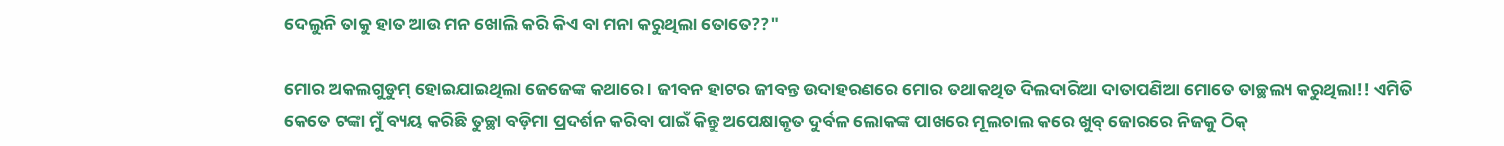ଦେଲୁନି ତାକୁ ହାତ ଆଉ ମନ ଖୋଲି କରି କିଏ ବା ମନା କରୁଥିଲା ତୋତେ??"

ମୋର ଅକଲଗୁଡୁମ୍ ହୋଇଯାଇଥିଲା ଜେଜେଙ୍କ କଥାରେ । ଜୀବନ ହାଟର ଜୀବନ୍ତ ଉଦାହରଣରେ ମୋର ତଥାକଥିତ ଦିଲଦାରିଆ ଦାତାପଣିଆ ମୋତେ ତାଚ୍ଛଲ୍ୟ କରୁଥିଲା!! ଏମିତି କେତେ ଟଙ୍କା ମୁଁ ବ୍ୟୟ କରିଛି ତୁଚ୍ଛା ବଡ଼ିମା ପ୍ରଦର୍ଶନ କରିବା ପାଇଁ କିନ୍ତୁ ଅପେକ୍ଷାକୃତ ଦୁର୍ବଳ ଲୋକଙ୍କ ପାଖରେ ମୂଲଚାଲ କରେ ଖୁବ୍ ଜୋରରେ ନିଜକୁ ଠିକ୍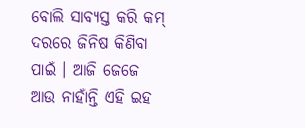ବୋଲି ସାବ୍ୟସ୍ତ କରି କମ୍ ଦରରେ ଜିନିଷ କିଣିବା ପାଇଁ । ଆଜି ଜେଜେ ଆଉ ନାହାଁନ୍ତି ଏହି ଇହ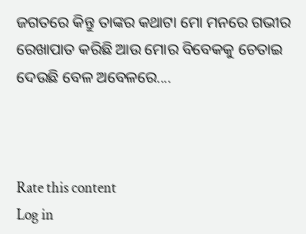ଜଗତରେ କିନ୍ତୁ ତାଙ୍କର କଥାଟା ମୋ ମନରେ ଗଭୀର ରେଖାପାତ କରିଛି ଆଉ ମୋର ବିବେକକୁ ଚେତାଇ ଦେଉଛି ବେଳ ଅବେଳରେ....



Rate this content
Log in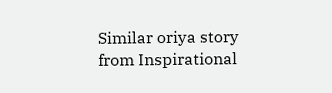Similar oriya story from Inspirational